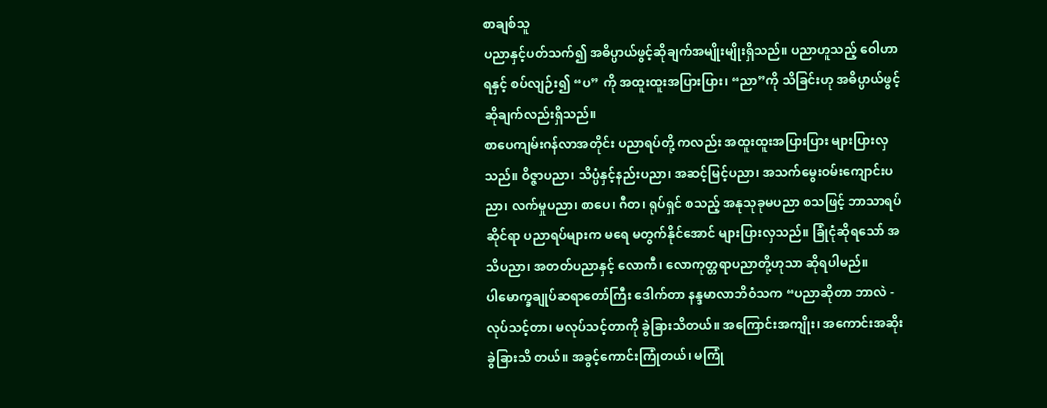စာချစ်သူ
ပညာနှင့်ပတ်သက်၍ အဓိပ္ပာယ်ဖွင့်ဆိုချက်အမျိုးမျိုးရှိသည်။ ပညာဟူသည့် ဝေါဟာရနှင့် စပ်လျဉ်း၍ “ပ” ကို အထူးထူးအပြားပြား၊ “ညာ”ကို သိခြင်းဟု အဓိပ္ပာယ်ဖွင့်ဆိုချက်လည်းရှိသည်။
စာပေကျမ်းဂန်လာအတိုင်း ပညာရပ်တို့ ကလည်း အထူးထူးအပြားပြား များပြားလှသည်။ ဝိဇ္ဇာပညာ၊ သိပ္ပံနှင့်နည်းပညာ၊ အဆင့်မြင့်ပညာ၊ အသက်မွေးဝမ်းကျောင်းပညာ၊ လက်မှုပညာ၊ စာပေ၊ ဂီတ၊ ရုပ်ရှင် စသည့် အနုသုခုမပညာ စသဖြင့် ဘာသာရပ်ဆိုင်ရာ ပညာရပ်များက မရေ မတွက်နိုင်အောင် များပြားလှသည်။ ခြုံငုံဆိုရသော် အသိပညာ၊ အတတ်ပညာနှင့် လောကီ၊ လောကုတ္တရာပညာတို့ဟုသာ ဆိုရပါမည်။
ပါမောက္ခချုပ်ဆရာတော်ကြီး ဒေါက်တာ နန္ဒမာလာဘိဝံသက “ပညာဆိုတာ ဘာလဲ - လုပ်သင့်တာ၊ မလုပ်သင့်တာကို ခွဲခြားသိတယ်။ အကြောင်းအကျိုး၊ အကောင်းအဆိုး ခွဲခြားသိ တယ်။ အခွင့်ကောင်းကြုံတယ်၊ မကြုံ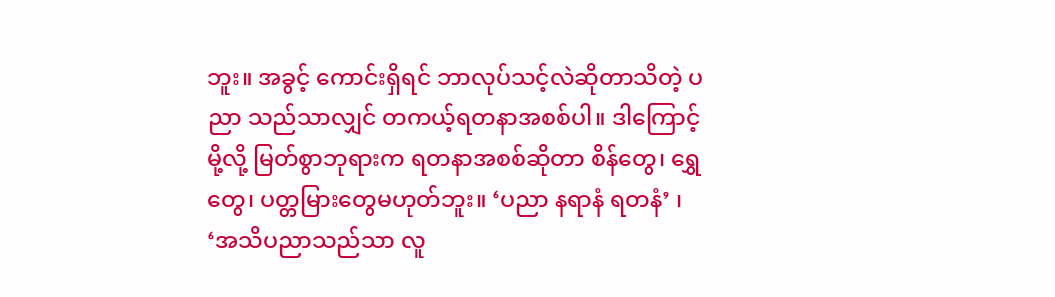ဘူး။ အခွင့် ကောင်းရှိရင် ဘာလုပ်သင့်လဲဆိုတာသိတဲ့ ပညာ သည်သာလျှင် တကယ့်ရတနာအစစ်ပါ။ ဒါကြောင့် မို့လို့ မြတ်စွာဘုရားက ရတနာအစစ်ဆိုတာ စိန်တွေ၊ ရွှေတွေ၊ ပတ္တမြားတွေမဟုတ်ဘူး။ ‘ပညာ နရာနံ ရတနံ’ ၊ ‘အသိပညာသည်သာ လူ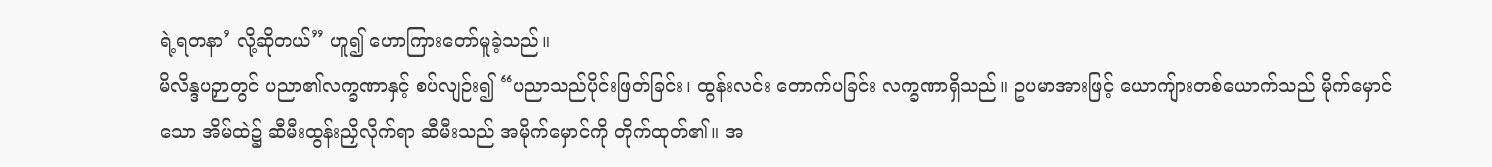ရဲ့ရတနာ’ လို့ဆိုတယ်” ဟူ၍ ဟောကြားတော်မူခဲ့သည်။
မိလိန္ဒပဉှာတွင် ပညာ၏လက္ခဏာနှင့် စပ်လျဉ်း၍ “ပညာသည်ပိုင်းဖြတ်ခြင်း၊ ထွန်းလင်း တောက်ပခြင်း လက္ခဏာရှိသည်။ ဥပမာအားဖြင့် ယောကျ်ားတစ်ယောက်သည် မိုက်မှောင်သော အိမ်ထဲ၌ ဆီမီးထွန်းညှိလိုက်ရာ ဆီမီးသည် အမိုက်မှောင်ကို တိုက်ထုတ်၏။ အ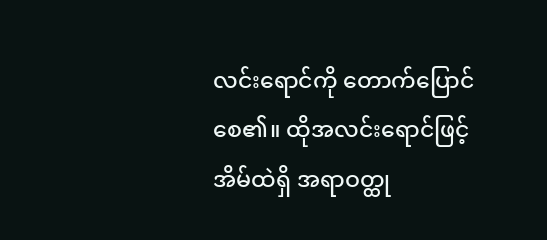လင်းရောင်ကို တောက်ပြောင်စေ၏။ ထိုအလင်းရောင်ဖြင့် အိမ်ထဲရှိ အရာဝတ္ထု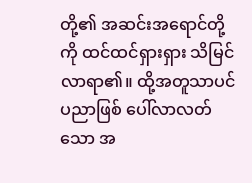တို့၏ အဆင်းအရောင်တို့ကို ထင်ထင်ရှားရှား သိမြင်လာရာ၏။ ထို့အတူသာပင် ပညာဖြစ် ပေါ်လာလတ်သော အ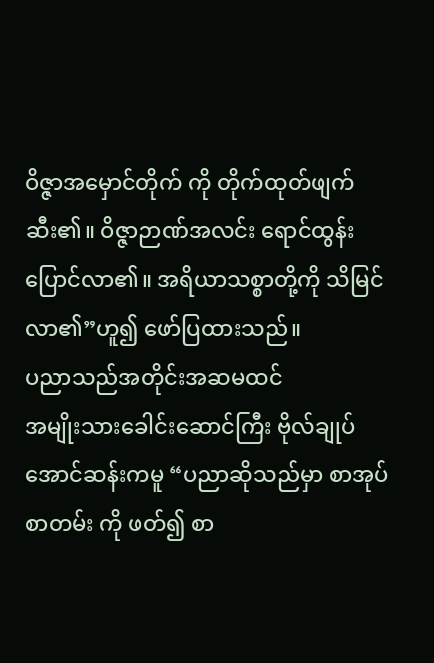ဝိဇ္ဇာအမှောင်တိုက် ကို တိုက်ထုတ်ဖျက်ဆီး၏။ ဝိဇ္ဇာဉာဏ်အလင်း ရောင်ထွန်းပြောင်လာ၏။ အရိယာသစ္စာတို့ကို သိမြင်လာ၏”ဟူ၍ ဖော်ပြထားသည်။
ပညာသည်အတိုင်းအဆမထင်
အမျိုးသားခေါင်းဆောင်ကြီး ဗိုလ်ချုပ် အောင်ဆန်းကမူ “ပညာဆိုသည်မှာ စာအုပ်စာတမ်း ကို ဖတ်၍ စာ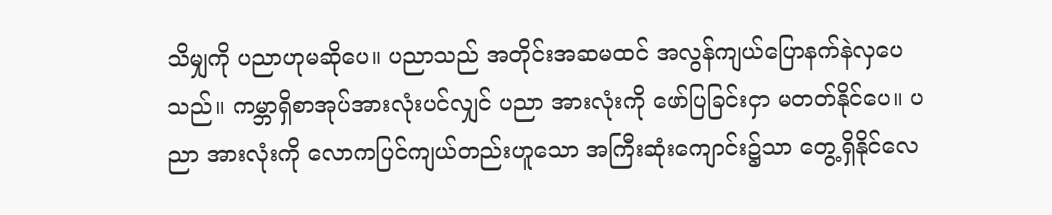သိမျှကို ပညာဟုမဆိုပေ။ ပညာသည် အတိုင်းအဆမထင် အလွန်ကျယ်ပြောနက်နဲလှပေ သည်။ ကမ္ဘာရှိစာအုပ်အားလုံးပင်လျှင် ပညာ အားလုံးကို ဖော်ပြခြင်းငှာ မတတ်နိုင်ပေ။ ပညာ အားလုံးကို လောကပြင်ကျယ်တည်းဟူသော အကြီးဆုံးကျောင်း၌သာ တွေ့ရှိနိုင်လေ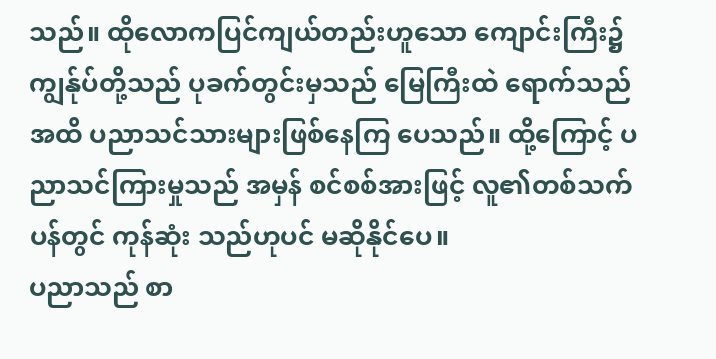သည်။ ထိုလောကပြင်ကျယ်တည်းဟူသော ကျောင်းကြီး၌ ကျွန်ုပ်တို့သည် ပုခက်တွင်းမှသည် မြေကြီးထဲ ရောက်သည်အထိ ပညာသင်သားများဖြစ်နေကြ ပေသည်။ ထို့ကြောင့် ပညာသင်ကြားမှုသည် အမှန် စင်စစ်အားဖြင့် လူ၏တစ်သက်ပန်တွင် ကုန်ဆုံး သည်ဟုပင် မဆိုနိုင်ပေ။
ပညာသည် စာ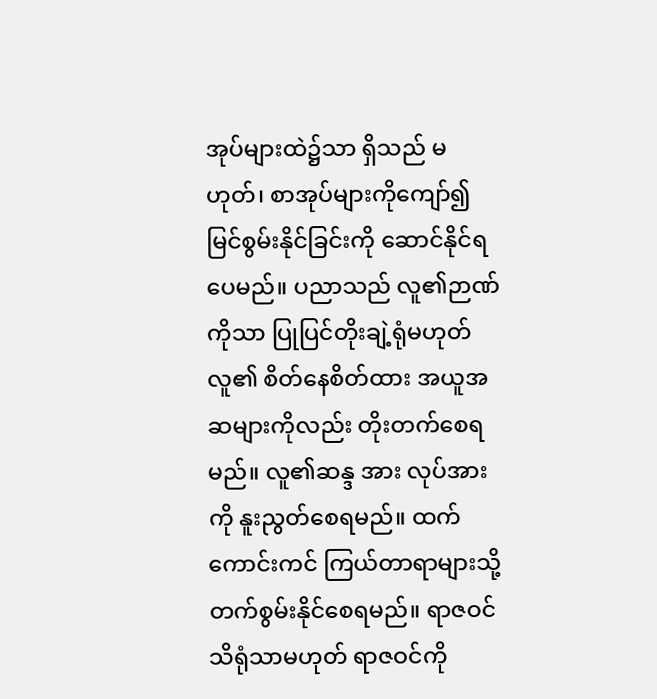အုပ်များထဲ၌သာ ရှိသည် မဟုတ်၊ စာအုပ်များကိုကျော်၍ မြင်စွမ်းနိုင်ခြင်းကို ဆောင်နိုင်ရပေမည်။ ပညာသည် လူ၏ဉာဏ်ကိုသာ ပြုပြင်တိုးချဲ့ရုံမဟုတ် လူ၏ စိတ်နေစိတ်ထား အယူအဆများကိုလည်း တိုးတက်စေရမည်။ လူ၏ဆန္ဒ အား လုပ်အားကို နူးညွတ်စေရမည်။ ထက်ကောင်းကင် ကြယ်တာရာများသို့ တက်စွမ်းနိုင်စေရမည်။ ရာဇဝင် သိရုံသာမဟုတ် ရာဇဝင်ကို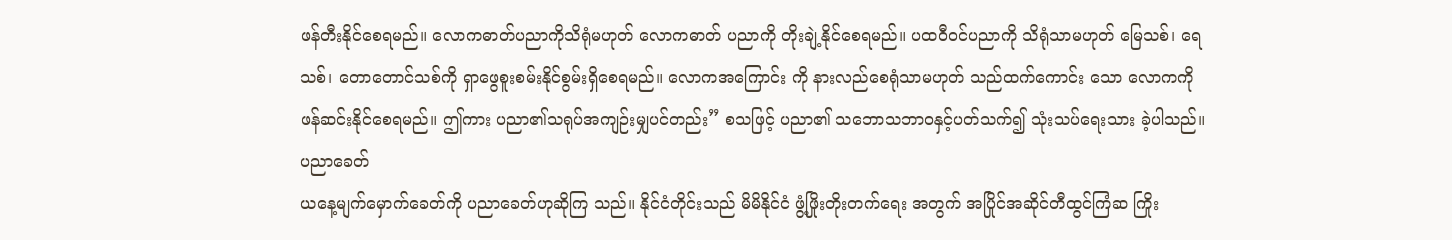ဖန်တီးနိုင်စေရမည်။ လောကဓာတ်ပညာကိုသိရုံမဟုတ် လောကဓာတ် ပညာကို တိုးချဲ့နိုင်စေရမည်။ ပထဝီဝင်ပညာကို သိရုံသာမဟုတ် မြေသစ်၊ ရေသစ်၊ တောတောင်သစ်ကို ရှာဖွေစူးစမ်းနိုင်စွမ်းရှိစေရမည်။ လောကအကြောင်း ကို နားလည်စေရုံသာမဟုတ် သည်ထက်ကောင်း သော လောကကို ဖန်ဆင်းနိုင်စေရမည်။ ဤကား ပညာ၏သရုပ်အကျဉ်းမျှပင်တည်း” စသဖြင့် ပညာ၏ သဘောသဘာဝနှင့်ပတ်သက်၍ သုံးသပ်ရေးသား ခဲ့ပါသည်။
ပညာခေတ်
ယနေ့မျက်မှောက်ခေတ်ကို ပညာခေတ်ဟုဆိုကြ သည်။ နိုင်ငံတိုင်းသည် မိမိနိုင်ငံ ဖွံ့ဖြိုးတိုးတက်ရေး အတွက် အပြိုင်အဆိုင်တီထွင်ကြံဆ ကြိုး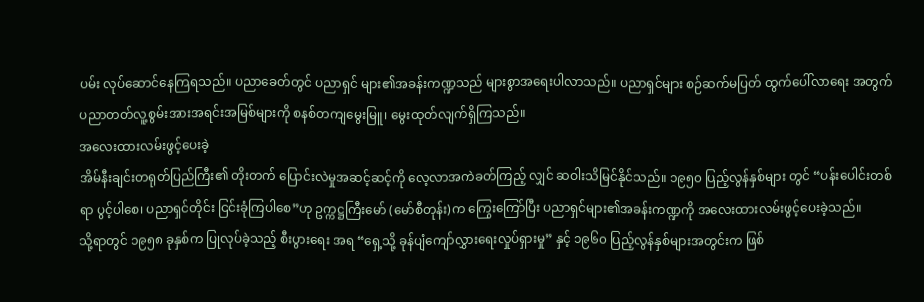ပမ်း လုပ်ဆောင်နေကြရသည်။ ပညာခေတ်တွင် ပညာရှင် များ၏အခန်းကဏ္ဍသည် များစွာအရေးပါလာသည်။ ပညာရှင်များ စဉ်ဆက်မပြတ် ထွက်ပေါ်လာရေး အတွက် ပညာတတ်လူ့စွမ်းအားအရင်းအမြစ်များကို စနစ်တကျမွေးမြူ၊ မွေးထုတ်လျက်ရှိကြသည်။
အလေးထားလမ်းဖွင့်ပေးခဲ့
အိမ်နီးချင်းတရုတ်ပြည်ကြီး၏ တိုးတက် ပြောင်းလဲမှုအဆင့်ဆင့်ကို လေ့လာအကဲခတ်ကြည့် လျှင် ဆဝါးသိမြင်နိုင်သည်။ ၁၉၅၀ ပြည့်လွန်နှစ်များ တွင် “ပန်းပေါင်းတစ်ရာ ပွင့်ပါစေ၊ ပညာရှင်တိုင်း ငြင်းခုံကြပါစေ”ဟု ဥက္ကဋ္ဌကြီးမော် (မော်စီတုန်း)က ကြွေးကြော်ပြီး ပညာရှင်များ၏အခန်းကဏ္ဍကို အလေးထားလမ်းဖွင့်ပေးခဲ့သည်။
သို့ရာတွင် ၁၉၅၈ ခုနှစ်က ပြုလုပ်ခဲ့သည့် စီးပွားရေး အရ “ရှေ့သို့ ခုန်ပျံကျော်လွှားရေးလှုပ်ရှားမှု” နှင့် ၁၉၆၀ ပြည့်လွန်နှစ်များအတွင်းက ဖြစ်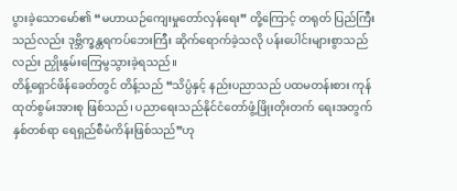ပွားခဲ့သောမော်၏ “မဟာယဉ်ကျေးမှုတော်လှန်ရေး” တို့ကြောင့် တရုတ် ပြည်ကြီးသည်လည်း ဒုဗ္ဘိက္ခန္တရကပ်ဘေးကြီး ဆိုက်ရောက်ခဲ့သလို ပန်းပေါင်းများစွာသည်လည်း ညှိုးနွမ်းကြေမွသွားခဲ့ရသည်။
တိန့်ရှောင်ဖိန်ခေတ်တွင် တိန့်သည် “သိပ္ပံနှင့် နည်းပညာသည် ပထမတန်းစား ကုန်ထုတ်စွမ်းအားစု ဖြစ်သည်၊ ပညာရေးသည်နိုင်ငံတော်ဖွံ့ဖြိုးတိုးတက် ရေးအတွက် နှစ်တစ်ရာ ရေရှည်စီမံကိန်းဖြစ်သည်”ဟု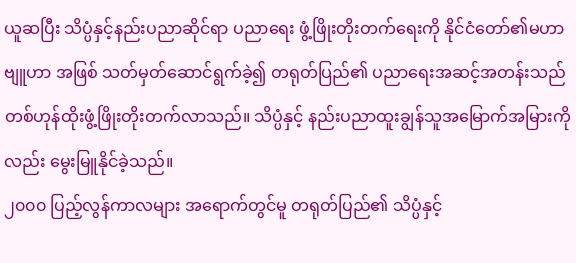ယူဆပြီး သိပ္ပံနှင့်နည်းပညာဆိုင်ရာ ပညာရေး ဖွံ့ဖြိုးတိုးတက်ရေးကို နိုင်ငံတော်၏မဟာဗျူဟာ အဖြစ် သတ်မှတ်ဆောင်ရွက်ခဲ့၍ တရုတ်ပြည်၏ ပညာရေးအဆင့်အတန်းသည် တစ်ဟုန်ထိုးဖွံ့ဖြိုးတိုးတက်လာသည်။ သိပ္ပံနှင့် နည်းပညာထူးချွန်သူအမြောက်အမြားကိုလည်း မွေးမြူနိုင်ခဲ့သည်။
၂၀၀၀ ပြည့်လွန်ကာလများ အရောက်တွင်မူ တရုတ်ပြည်၏ သိပ္ပံနှင့်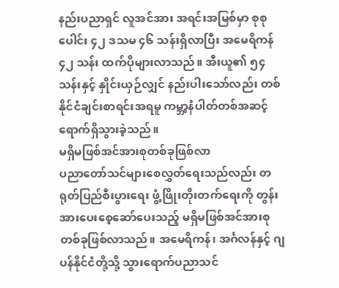နည်းပညာရှင် လူအင်အား အရင်းအမြစ်မှာ စုစုပေါင်း ၄၂ ဒသမ ၄၆ သန်းရှိလာပြီး အမေရိကန် ၄၂ သန်း ထက်ပိုများလာသည်။ အီးယူ၏ ၅၄ သန်းနှင့် နှိုင်းယှဉ်လျှင် နည်းပါးသော်လည်း တစ်နိုင်ငံချင်းစာရင်းအရမူ ကမ္ဘာ့နံပါတ်တစ်အဆင့် ရောက်ရှိသွားခဲ့သည်။
မရှိမဖြစ်အင်အားစုတစ်ခုဖြစ်လာ
ပညာတော်သင်များစေလွှတ်ရေးသည်လည်း တရုတ်ပြည်စီးပွားရေး ဖွံ့ဖြိုးတိုးတက်ရေးကို တွန်းအားပေးစေ့ဆော်ပေးသည့် မရှိမဖြစ်အင်အားစုတစ်ခုဖြစ်လာသည်။ အမေရိကန်၊ အင်္ဂလန်နှင့် ဂျပန်နိုင်ငံတို့သို့ သွားရောက်ပညာသင်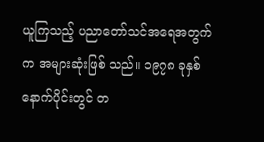ယူကြသည့် ပညာတော်သင်အရေအတွက်က အများဆုံးဖြစ် သည်။ ၁၉၇၈ ခုနှစ် နောက်ပိုင်းတွင် တ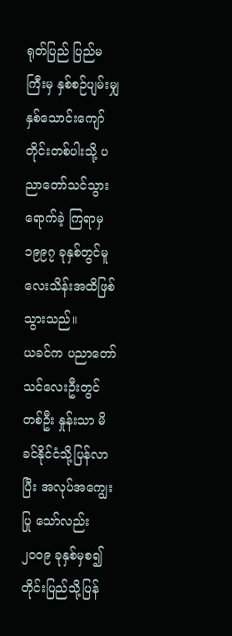ရုတ်ပြည် ပြည်မကြီးမှ နှစ်စဉ်ပျမ်းမျှ နှစ်သောင်းကျော် တိုင်းတစ်ပါးသို့ ပညာတော်သင်သွားရောက်ခဲ့ ကြရာမှ ၁၉၉၇ ခုနှစ်တွင်မူ လေးသိန်းအထိဖြစ် သွားသည်။
ယခင်က ပညာတော်သင်လေးဦးတွင် တစ်ဦး နှုန်းသာ မိခင်နိုင်ငံသို့ပြန်လာပြီး အလုပ်အကျွေးပြု သော်လည်း ၂၀၀၉ ခုနှစ်မှစ၍ တိုင်းပြည်သို့ပြန်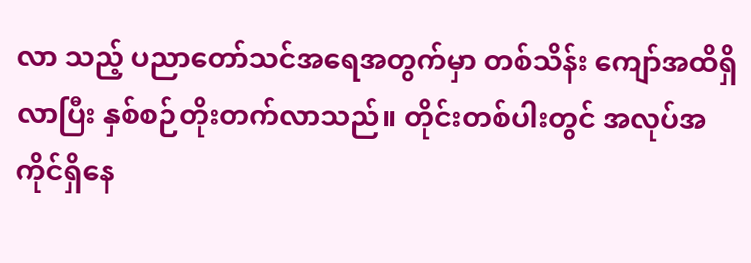လာ သည့် ပညာတော်သင်အရေအတွက်မှာ တစ်သိန်း ကျော်အထိရှိလာပြီး နှစ်စဉ်တိုးတက်လာသည်။ တိုင်းတစ်ပါးတွင် အလုပ်အကိုင်ရှိနေ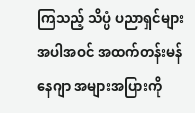ကြသည့် သိပ္ပံ ပညာရှင်များအပါအဝင် အထက်တန်းမန်နေဂျာ အများအပြားကို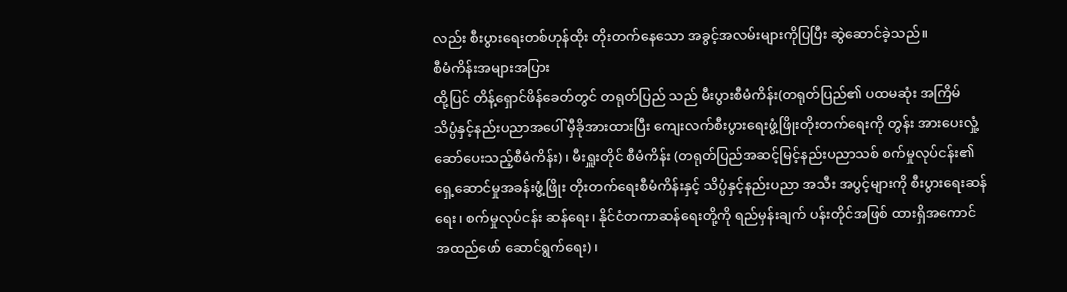လည်း စီးပွားရေးတစ်ဟုန်ထိုး တိုးတက်နေသော အခွင့်အလမ်းများကိုပြပြီး ဆွဲဆောင်ခဲ့သည်။
စီမံကိန်းအများအပြား
ထို့ပြင် တိန့်ရှောင်ဖိန်ခေတ်တွင် တရုတ်ပြည် သည် မီးပွားစီမံကိန်း(တရုတ်ပြည်၏ ပထမဆုံး အကြိမ် သိပ္ပံနှင့်နည်းပညာအပေါ် မှီခိုအားထားပြီး ကျေးလက်စီးပွားရေးဖွံ့ဖြိုးတိုးတက်ရေးကို တွန်း အားပေးလှုံ့ဆော်ပေးသည့်စီမံကိန်း)၊ မီးရှူးတိုင် စီမံကိန်း (တရုတ်ပြည်အဆင့်မြင့်နည်းပညာသစ် စက်မှုလုပ်ငန်း၏ ရှေ့ဆောင်မှုအခန်းဖွံ့ဖြိုး တိုးတက်ရေးစီမံကိန်းနှင့် သိပ္ပံနှင့်နည်းပညာ အသီး အပွင့်များကို စီးပွားရေးဆန်ရေး၊ စက်မှုလုပ်ငန်း ဆန်ရေး၊ နိုင်ငံတကာဆန်ရေးတို့ကို ရည်မှန်းချက် ပန်းတိုင်အဖြစ် ထားရှိအကောင်အထည်ဖော် ဆောင်ရွက်ရေး)၊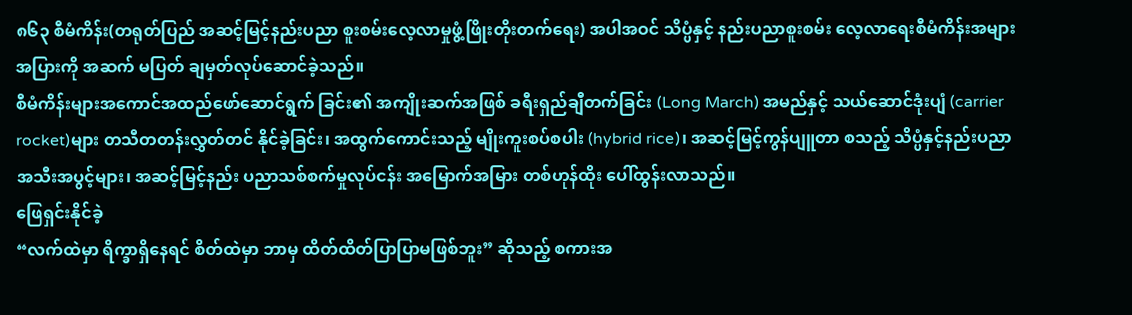၈၆၃ စီမံကိန်း(တရုတ်ပြည် အဆင့်မြင့်နည်းပညာ စူးစမ်းလေ့လာမှုဖွံ့ဖြိုးတိုးတက်ရေး) အပါအဝင် သိပ္ပံနှင့် နည်းပညာစူးစမ်း လေ့လာရေးစီမံကိန်းအများအပြားကို အဆက် မပြတ် ချမှတ်လုပ်ဆောင်ခဲ့သည်။
စီမံကိန်းများအကောင်အထည်ဖော်ဆောင်ရွက် ခြင်း၏ အကျိုးဆက်အဖြစ် ခရီးရှည်ချီတက်ခြင်း (Long March) အမည်နှင့် သယ်ဆောင်ဒုံးပျံ (carrier rocket)များ တသီတတန်းလွှတ်တင် နိုင်ခဲ့ခြင်း၊ အထွက်ကောင်းသည့် မျိုးကူးစပ်စပါး (hybrid rice)၊ အဆင့်မြင့်ကွန်ပျူတာ စသည့် သိပ္ပံနှင့်နည်းပညာ အသီးအပွင့်များ၊ အဆင့်မြင့်နည်း ပညာသစ်စက်မှုလုပ်ငန်း အမြောက်အမြား တစ်ဟုန်ထိုး ပေါ်ထွန်းလာသည်။
ဖြေရှင်းနိုင်ခဲ့
“လက်ထဲမှာ ရိက္ခာရှိနေရင် စိတ်ထဲမှာ ဘာမှ ထိတ်ထိတ်ပြာပြာမဖြစ်ဘူး” ဆိုသည့် စကားအ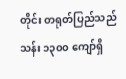တိုင်း တရုတ်ပြည်သည် သန်း ၁၃၀၀ ကျော်ရှိ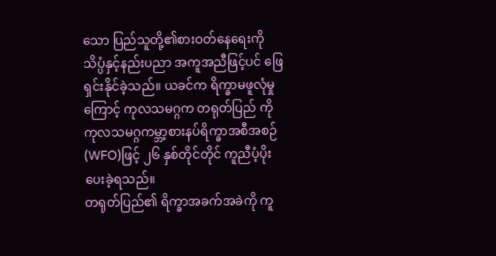သော ပြည်သူတို့၏စားဝတ်နေရေးကို သိပ္ပံနှင့်နည်းပညာ အကူအညီဖြင့်ပင် ဖြေရှင်းနိုင်ခဲ့သည်။ ယခင်က ရိက္ခာမဖူလုံမှုကြောင့် ကုလသမဂ္ဂက တရုတ်ပြည် ကို ကုလသမဂ္ဂကမ္ဘာ့စားနပ်ရိက္ခာအစီအစဉ်(WFO)ဖြင့် ၂၆ နှစ်တိုင်တိုင် ကူညီပံ့ပိုးပေးခဲ့ရသည်။
တရုတ်ပြည်၏ ရိက္ခာအခက်အခဲကို ကူ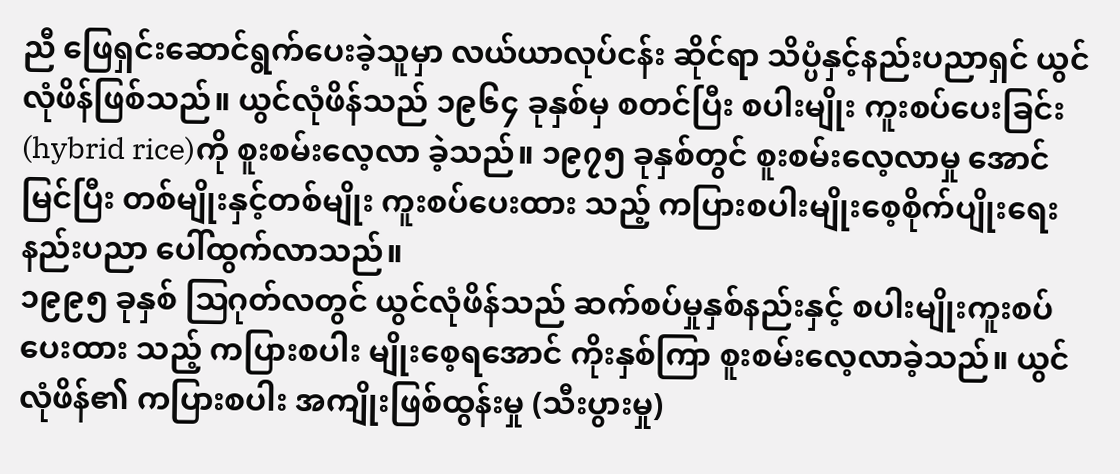ညီ ဖြေရှင်းဆောင်ရွက်ပေးခဲ့သူမှာ လယ်ယာလုပ်ငန်း ဆိုင်ရာ သိပ္ပံနှင့်နည်းပညာရှင် ယွင်လုံဖိန်ဖြစ်သည်။ ယွင်လုံဖိန်သည် ၁၉၆၄ ခုနှစ်မှ စတင်ပြီး စပါးမျိုး ကူးစပ်ပေးခြင်း(hybrid rice)ကို စူးစမ်းလေ့လာ ခဲ့သည်။ ၁၉၇၅ ခုနှစ်တွင် စူးစမ်းလေ့လာမှု အောင်မြင်ပြီး တစ်မျိုးနှင့်တစ်မျိုး ကူးစပ်ပေးထား သည့် ကပြားစပါးမျိုးစေ့စိုက်ပျိုးရေးနည်းပညာ ပေါ်ထွက်လာသည်။
၁၉၉၅ ခုနှစ် ဩဂုတ်လတွင် ယွင်လုံဖိန်သည် ဆက်စပ်မှုနှစ်နည်းနှင့် စပါးမျိုးကူးစပ်ပေးထား သည့် ကပြားစပါး မျိုးစေ့ရအောင် ကိုးနှစ်ကြာ စူးစမ်းလေ့လာခဲ့သည်။ ယွင်လုံဖိန်၏ ကပြားစပါး အကျိုးဖြစ်ထွန်းမှု (သီးပွားမှု)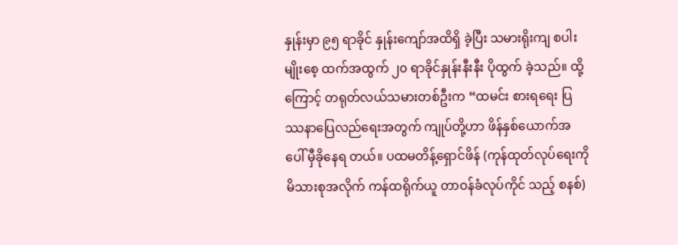နှုန်းမှာ ၉၅ ရာခိုင် နှုန်းကျော်အထိရှိ ခဲ့ပြီး သမားရိုးကျ စပါးမျိုးစေ့ ထက်အထွက် ၂၀ ရာခိုင်နှုန်းနီးနီး ပိုထွက် ခဲ့သည်။ ထို့ကြောင့် တရုတ်လယ်သမားတစ်ဦးက “ထမင်း စားရရေး ပြဿနာပြေလည်ရေးအတွက် ကျုပ်တို့ဟာ ဖိန်နှစ်ယောက်အပေါ် မှီခိုနေရ တယ်။ ပထမတိန့်ရှောင်ဖိန် (ကုန်ထုတ်လုပ်ရေးကို မိသားစုအလိုက် ကန်ထရိုက်ယူ တာဝန်ခံလုပ်ကိုင် သည့် စနစ်)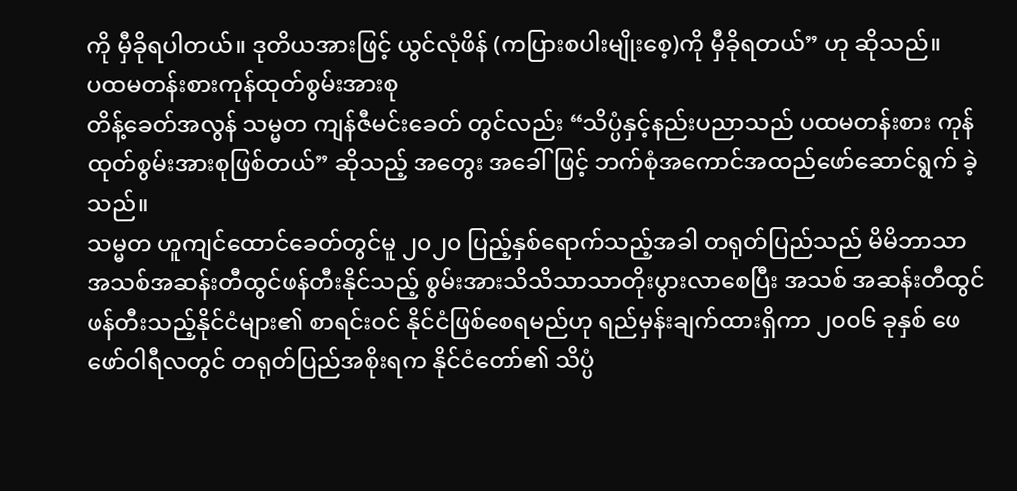ကို မှီခိုရပါတယ်။ ဒုတိယအားဖြင့် ယွင်လုံဖိန် (ကပြားစပါးမျိုးစေ့)ကို မှီခိုရတယ်” ဟု ဆိုသည်။
ပထမတန်းစားကုန်ထုတ်စွမ်းအားစု
တိန့်ခေတ်အလွန် သမ္မတ ကျန်ဇီမင်းခေတ် တွင်လည်း “သိပ္ပံနှင့်နည်းပညာသည် ပထမတန်းစား ကုန်ထုတ်စွမ်းအားစုဖြစ်တယ်” ဆိုသည့် အတွေး အခေါ်ဖြင့် ဘက်စုံအကောင်အထည်ဖော်ဆောင်ရွက် ခဲ့သည်။
သမ္မတ ဟူကျင်ထောင်ခေတ်တွင်မူ ၂၀၂၀ ပြည့်နှစ်ရောက်သည့်အခါ တရုတ်ပြည်သည် မိမိဘာသာ အသစ်အဆန်းတီထွင်ဖန်တီးနိုင်သည့် စွမ်းအားသိသိသာသာတိုးပွားလာစေပြီး အသစ် အဆန်းတီထွင်ဖန်တီးသည့်နိုင်ငံများ၏ စာရင်းဝင် နိုင်ငံဖြစ်စေရမည်ဟု ရည်မှန်းချက်ထားရှိကာ ၂၀၀၆ ခုနှစ် ဖေဖော်ဝါရီလတွင် တရုတ်ပြည်အစိုးရက နိုင်ငံတော်၏ သိပ္ပံ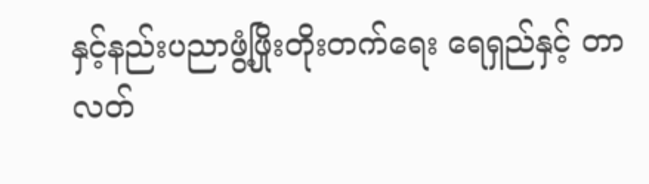နှင့်နည်းပညာဖွံ့ဖြိုးတိုးတက်ရေး ရေရှည်နှင့် တာလတ်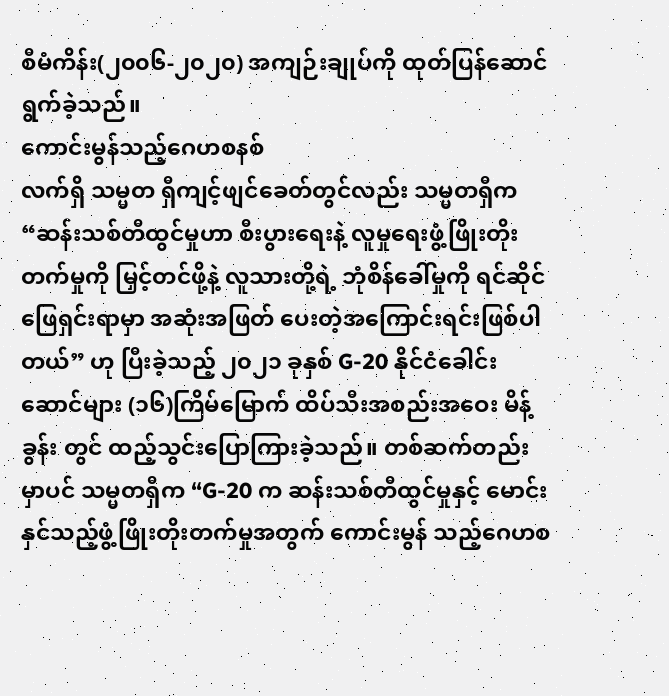စီမံကိန်း(၂၀၀၆-၂၀၂၀) အကျဉ်းချုပ်ကို ထုတ်ပြန်ဆောင်ရွက်ခဲ့သည်။
ကောင်းမွန်သည့်ဂေဟစနစ်
လက်ရှိ သမ္မတ ရှီကျင့်ဖျင်ခေတ်တွင်လည်း သမ္မတရှီက “ဆန်းသစ်တီထွင်မှုဟာ စီးပွားရေးနဲ့ လူမှုရေးဖွံ့ဖြိုးတိုးတက်မှုကို မြှင့်တင်ဖို့နဲ့ လူသားတို့ရဲ့ ဘုံစိန်ခေါ်မှုကို ရင်ဆိုင်ဖြေရှင်းရာမှာ အဆုံးအဖြတ် ပေးတဲ့အကြောင်းရင်းဖြစ်ပါတယ်” ဟု ပြီးခဲ့သည့် ၂၀၂၁ ခုနှစ် G-20 နိုင်ငံခေါင်းဆောင်များ (၁၆)ကြိမ်မြောက် ထိပ်သီးအစည်းအဝေး မိန့်ခွန်း တွင် ထည့်သွင်းပြောကြားခဲ့သည်။ တစ်ဆက်တည်း မှာပင် သမ္မတရှီက “G-20 က ဆန်းသစ်တီထွင်မှုနှင့် မောင်းနှင်သည့်ဖွံ့ဖြိုးတိုးတက်မှုအတွက် ကောင်းမွန် သည့်ဂေဟစ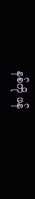နစ်ကို ဖန်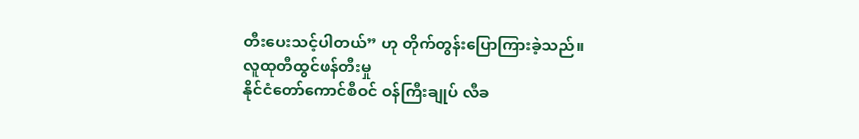တီးပေးသင့်ပါတယ်” ဟု တိုက်တွန်းပြောကြားခဲ့သည်။
လူထုတီထွင်ဖန်တီးမှု
နိုင်ငံတော်ကောင်စီဝင် ဝန်ကြီးချုပ် လီခ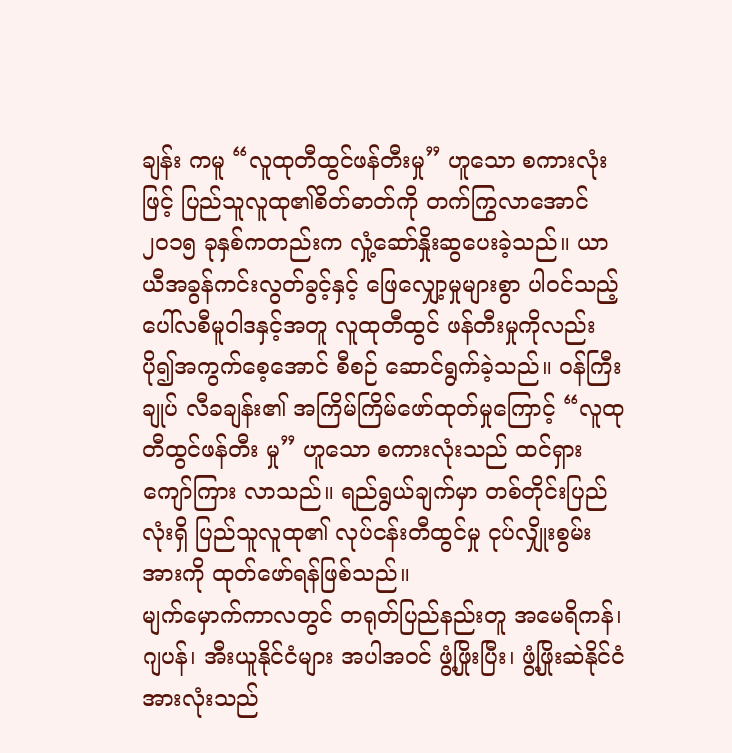ချန်း ကမူ “လူထုတီထွင်ဖန်တီးမှု” ဟူသော စကားလုံးဖြင့် ပြည်သူလူထု၏စိတ်ဓာတ်ကို တက်ကြွလာအောင် ၂၀၁၅ ခုနှစ်ကတည်းက လှုံ့ဆော်နှိုးဆွပေးခဲ့သည်။ ယာယီအခွန်ကင်းလွတ်ခွင့်နှင့် ဖြေလျှော့မှုများစွာ ပါဝင်သည့် ပေါ်လစီမူဝါဒနှင့်အတူ လူထုတီထွင် ဖန်တီးမှုကိုလည်း ပို၍အကွက်စေ့အောင် စီစဉ် ဆောင်ရွက်ခဲ့သည်။ ဝန်ကြီးချုပ် လီခချန်း၏ အကြိမ်ကြိမ်ဖော်ထုတ်မှုကြောင့် “လူထုတီထွင်ဖန်တီး မှု” ဟူသော စကားလုံးသည် ထင်ရှားကျော်ကြား လာသည်။ ရည်ရွယ်ချက်မှာ တစ်တိုင်းပြည်လုံးရှိ ပြည်သူလူထု၏ လုပ်ငန်းတီထွင်မှု ငုပ်လျှိုးစွမ်းအားကို ထုတ်ဖော်ရန်ဖြစ်သည်။
မျက်မှောက်ကာလတွင် တရုတ်ပြည်နည်းတူ အမေရိကန်၊ ဂျပန်၊ အီးယူနိုင်ငံများ အပါအဝင် ဖွံ့ဖြိုးပြီး၊ ဖွံ့ဖြိုးဆဲနိုင်ငံအားလုံးသည်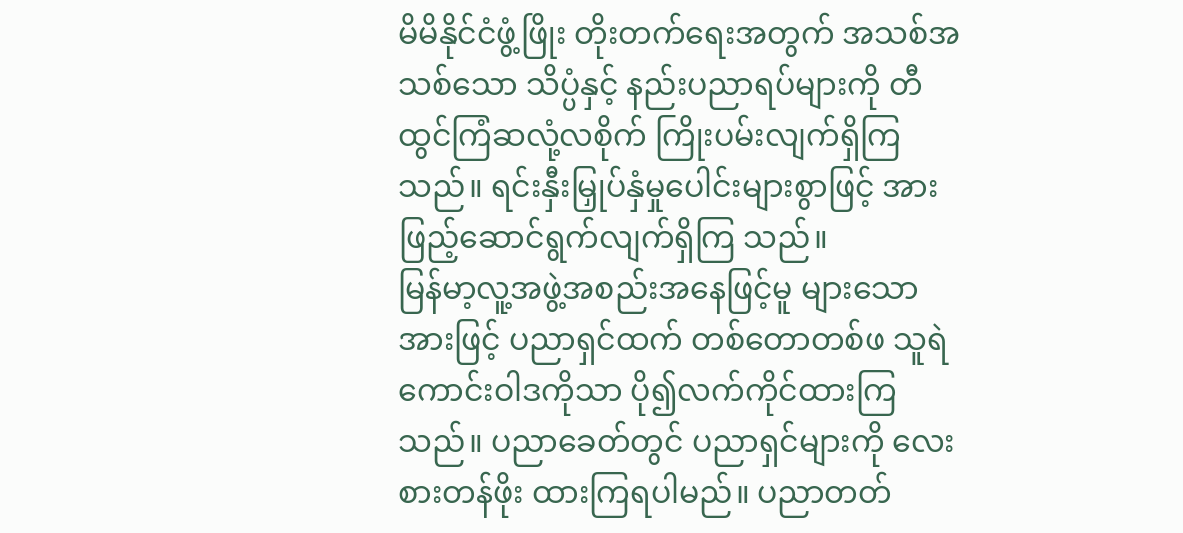မိမိနိုင်ငံဖွံ့ဖြိုး တိုးတက်ရေးအတွက် အသစ်အသစ်သော သိပ္ပံနှင့် နည်းပညာရပ်များကို တီထွင်ကြံဆလုံ့လစိုက် ကြိုးပမ်းလျက်ရှိကြသည်။ ရင်းနှီးမြှုပ်နှံမှုပေါင်းများစွာဖြင့် အားဖြည့်ဆောင်ရွက်လျက်ရှိကြ သည်။
မြန်မာ့လူ့အဖွဲ့အစည်းအနေဖြင့်မူ များသော အားဖြင့် ပညာရှင်ထက် တစ်တောတစ်ဖ သူရဲကောင်းဝါဒကိုသာ ပို၍လက်ကိုင်ထားကြသည်။ ပညာခေတ်တွင် ပညာရှင်များကို လေးစားတန်ဖိုး ထားကြရပါမည်။ ပညာတတ်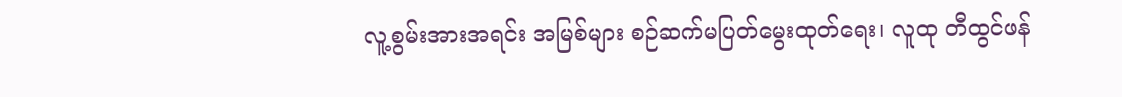လူ့စွမ်းအားအရင်း အမြစ်များ စဉ်ဆက်မပြတ်မွေးထုတ်ရေး၊ လူထု တီထွင်ဖန်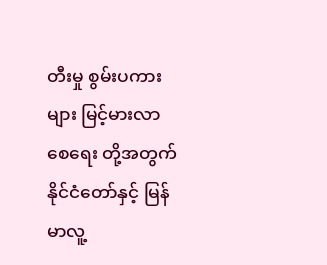တီးမှု စွမ်းပကားများ မြင့်မားလာစေရေး တို့အတွက် နိုင်ငံတော်နှင့် မြန်မာလူ့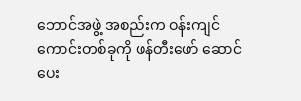ဘောင်အဖွဲ့ အစည်းက ဝန်းကျင်ကောင်းတစ်ခုကို ဖန်တီးဖော် ဆောင်ပေး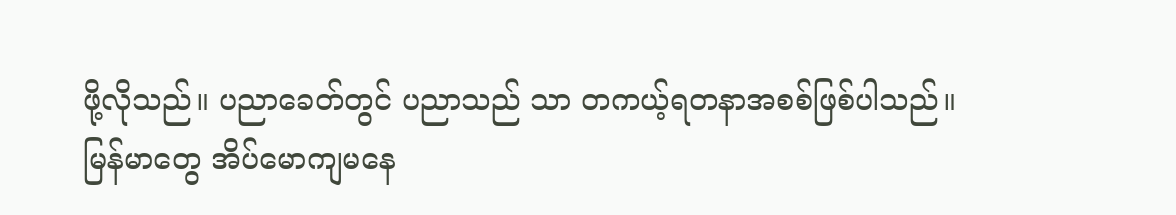ဖို့လိုသည်။ ပညာခေတ်တွင် ပညာသည် သာ တကယ့်ရတနာအစစ်ဖြစ်ပါသည်။
မြန်မာတွေ အိပ်မောကျမနေ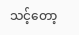သင့်တော့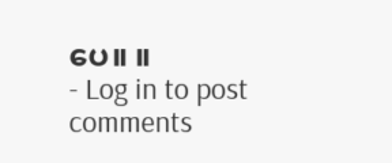ပေ။ ။
- Log in to post comments